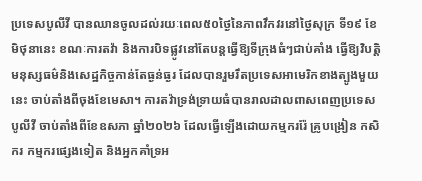ប្រទេសបូលីវី បានឈានចូលដល់រយៈពេល៥០ថ្ងៃនៃភាពវឹកវរនៅថ្ងៃសុក្រ ទី១៩ ខែមិថុនានេះ ខណៈការតវ៉ា និងការបិទផ្លូវនៅតែបន្តធ្វើឱ្យទីក្រុងធំៗជាប់គាំង ធ្វើឱ្យវិបត្តិមនុស្សធម៌និងសេដ្ឋកិច្ចកាន់តែធ្ងន់ធ្ងរ ដែលបានរួមរឹតប្រទេសអាមេរិកខាងត្បូងមួយនេះ ចាប់តាំងពីចុងខែមេសា។ ការតវ៉ាទ្រង់ទ្រាយធំបានរាលដាលពាសពេញប្រទេសបូលីវី ចាប់តាំងពីខែឧសភា ឆ្នាំ២០២៦ ដែលធ្វើឡើងដោយកម្មកររ៉ែ គ្រូបង្រៀន កសិករ កម្មករផ្សេងទៀត និងអ្នកគាំទ្រអ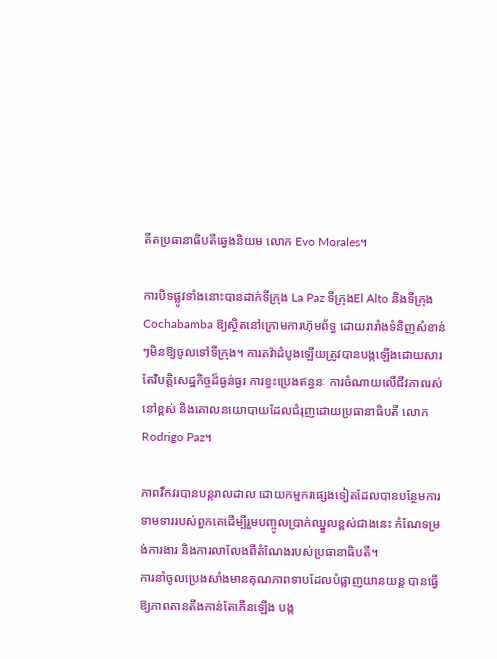តីតប្រធានាធិបតីឆ្វេងនិយម លោក Evo Morales។

ការបិទផ្លូវទាំងនោះបានដាក់ទីក្រុង La Paz ទីក្រុងEl Alto និងទីក្រុងCochabamba ឱ្យស្ថិតនៅក្រោមការហ៊ុមព័ទ្ធ ដោយរារាំងទំនិញសំខាន់ៗមិនឱ្យចូលទៅទីក្រុង។ ការតវ៉ាដំបូងឡើយត្រូវបានបង្កឡើងដោយសារតែវិបត្តិសេដ្ឋកិច្ចដ៏ធ្ងន់ធ្ងរ ការខ្វះប្រេងឥន្ធនៈ ការចំណាយលើជីវភាពរស់នៅខ្ពស់ និងគោលនយោបាយដែលជំរុញដោយប្រធានាធិបតី លោក Rodrigo Paz។

ភាពវឹកវរបានបន្តរាលដាល ដោយកម្មករផ្សេងទៀតដែលបានបន្ថែមការទាមទាររបស់ពួកគេដើម្បីរួមបញ្ចូលប្រាក់ឈ្នួលខ្ពស់ជាងនេះ កំណែទម្រង់ការងារ និងការលាលែងពីតំណែងរបស់ប្រធានាធិបតី។
ការនាំចូលប្រេងសាំងមានគុណភាពទាបដែលបំផ្លាញយានយន្ត បានធ្វើឱ្យភាពតានតឹងកាន់តែកើនឡើង បង្ក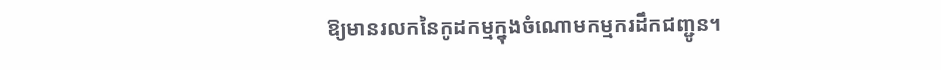ឱ្យមានរលកនៃកូដកម្មក្នុងចំណោមកម្មករដឹកជញ្ជូន។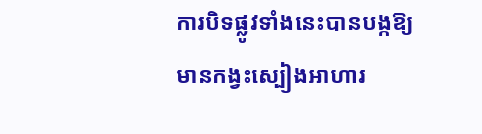ការបិទផ្លូវទាំងនេះបានបង្កឱ្យមានកង្វះស្បៀងអាហារ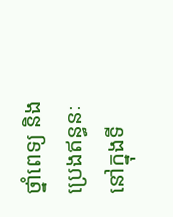ថ្នាំពេទ្យ និងប្រេងឥន្ធនៈនៅក្នុងទី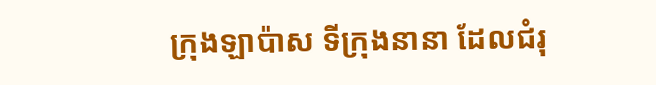ក្រុងឡាប៉ាស ទីក្រុងនានា ដែលជំរុ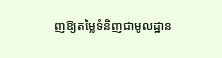ញឱ្យតម្លៃទំនិញជាមូលដ្ឋាន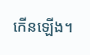កើនឡើង។